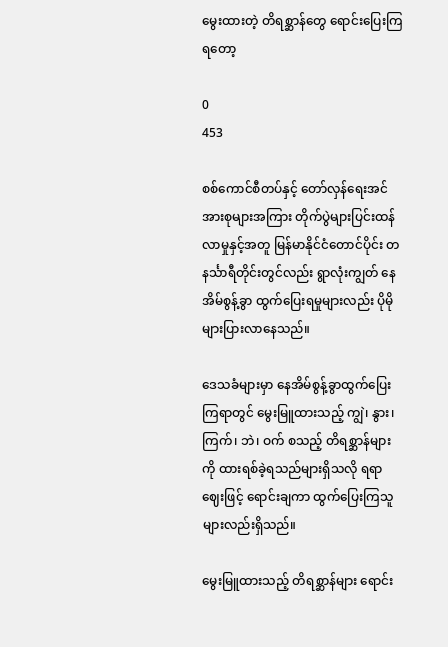မွေးထားတဲ့ တိရစ္ဆာန်တွေ ရောင်းပြေးကြရတော့

0
453

စစ်ကောင်စီတပ်နှင့် တော်လှန်ရေးအင်အားစုများအကြား တိုက်ပွဲများပြင်းထန်လာမှုနှင့်အတူ မြန်မာနိုင်ငံတောင်ပိုင်း တနင်္သာရီတိုင်းတွင်လည်း ရွာလုံးကျွတ် နေအိမ်စွန့်ခွာ ထွက်ပြေးရမှုများလည်း ပိုမိုများပြားလာနေသည်။

ဒေသခံများမှာ နေအိမ်စွန့်ခွာထွက်ပြေးကြရာတွင် မွေးမြူထားသည့် ကျွဲ၊ နွား၊ ကြက်၊ ဘဲ၊ ဝက် စသည့် တိရစ္ဆာန်များကို ထားရစ်ခဲ့ရသည်များရှိသလို ရရာဈေးဖြင့် ရောင်းချကာ ထွက်ပြေးကြသူများလည်းရှိသည်။

မွေးမြူထားသည့် တိရစ္ဆာန်များ ရောင်း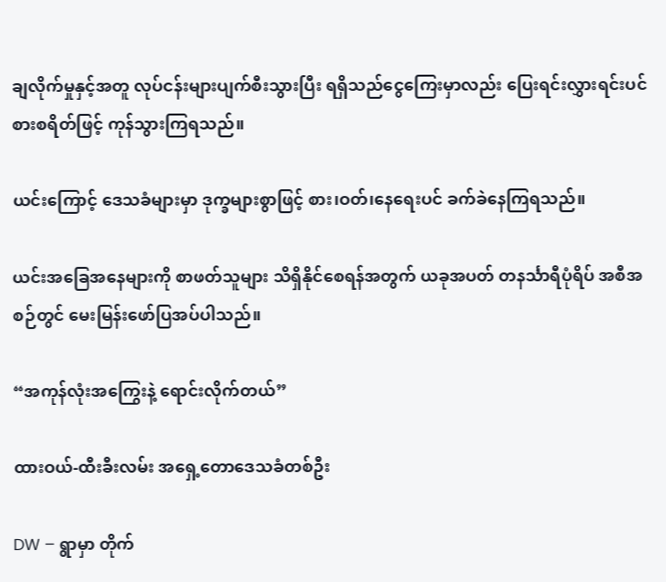ချလိုက်မှုနှင့်အတူ လုပ်ငန်းများပျက်စီးသွားပြီး ရရှိသည်ငွေကြေးမှာလည်း ပြေးရင်းလွှားရင်းပင် စားစရိတ်ဖြင့် ကုန်သွားကြရသည်။

ယင်းကြောင့် ဒေသခံများမှာ ဒုက္ခများစွာဖြင့် စား၊ဝတ်၊နေရေးပင် ခက်ခဲနေကြရသည်။

ယင်းအခြေအနေများကို စာဖတ်သူများ သိရှိနိုင်စေရန်အတွက် ယခုအပတ် တနင်္သာရီပုံရိပ် အစီအစဉ်တွင် မေးမြန်းဖော်ပြအပ်ပါသည်။

“အကုန်လုံးအကြွေးနဲ့ ရောင်းလိုက်တယ်”

ထားဝယ်-ထီးခီးလမ်း အရှေ့တောဒေသခံတစ်ဦး

DW – ရွာမှာ တိုက်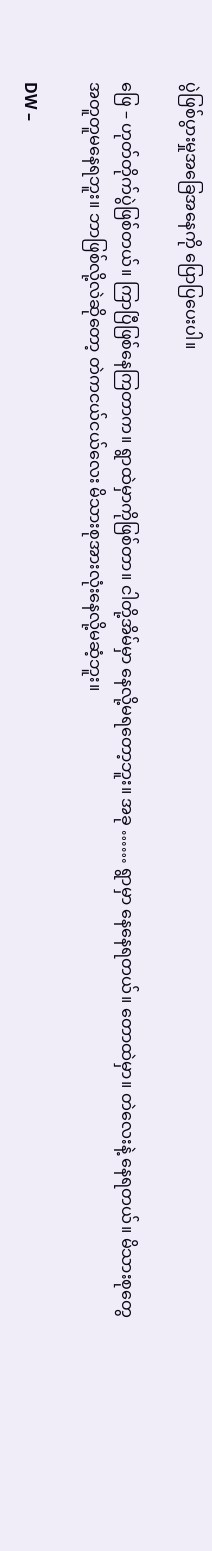ပွဲဖြစ်ပွားမှုအခြေအနေကို ပြောပြပေးပါ။

ဖြေ – ဟုတ်တိုက်ပွဲဖြစ်တယ်။ ကြာပြီဖြစ်နေကြတာက။ ရွာထဲမှာကိုဖြစ်တာ။ ငါတို့အိမ်မှာ နေလို့မရတော့ဘူး။ အခု …… ရွာမှာ နေနေရတယ်။ တောထဲမှာ။ တဲလေးနဲ့ နေရတယ်။ မိသားစုတွေ အတူတူမနေရဘူး။ ဘာဖြစ်လို့လဲဆိုတော့ တဲကငယ်ငယ်လေး မိသားစုအားလုံးနေလို့မဆံ့ဘူး။

DW –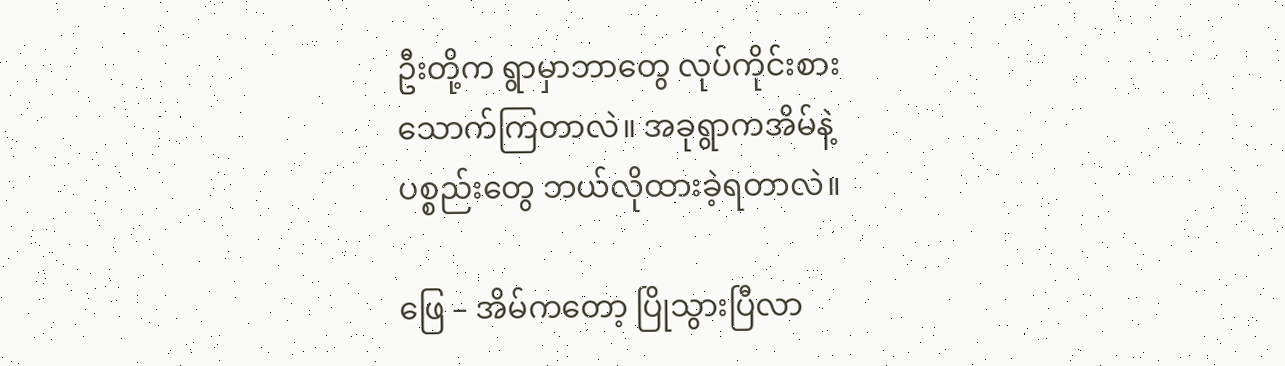ဦးတို့က ရွာမှာဘာတွေ လုပ်ကိုင်းစားသောက်ကြတာလဲ။ အခုရွာကအိမ်နဲ့ ပစ္စည်းတွေ ဘယ်လိုထားခဲ့ရတာလဲ။

ဖြေ – အိမ်ကတော့ ပြိုသွားပြီလာ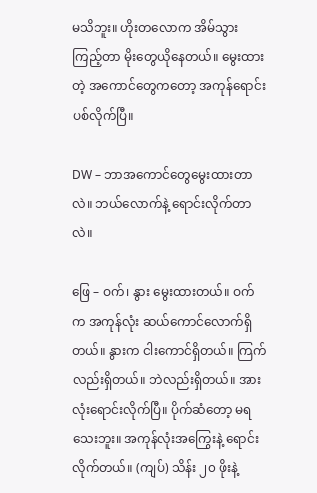မသိဘူး။ ဟိုးတလောက အိမ်သွားကြည့်တာ မိုးတွေယိုနေတယ်။ မွေးထားတဲ့ အကောင်တွေကတော့ အကုန်ရောင်းပစ်လိုက်ပြီ။

DW – ဘာအကောင်တွေမွေးထားတာလဲ။ ဘယ်လောက်နဲ့ ရောင်းလိုက်တာလဲ။

ဖြေ – ဝက်၊ နွား မွေးထားတယ်။ ဝက်က အကုန်လုံး ဆယ်ကောင်လောက်ရှိတယ်။ နွားက ငါးကောင်ရှိတယ်။ ကြက်လည်းရှိတယ်။ ဘဲလည်းရှိတယ်။ အားလုံးရောင်းလိုက်ပြီ။ ပိုက်ဆံတော့ မရသေးဘူး။ အကုန်လုံးအကြွေးနဲ့ ရောင်းလိုက်တယ်။ (ကျပ်) သိန်း ၂၀ ဖိုးနဲ့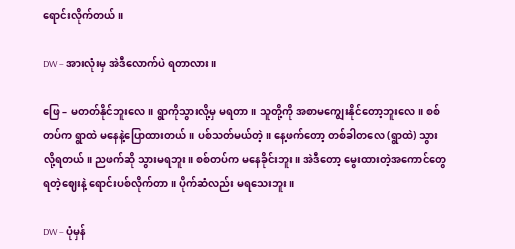ရောင်းလိုက်တယ်။

DW – အားလုံးမှ အဲဒီလောက်ပဲ ရတာလား။

ဖြေ – မတတ်နိုင်ဘူးလေ။ ရွာကိုသွားလို့မှ မရတာ။ သူတို့ကို အစာမ‌ကျွေးနိုင်တော့ဘူးလေ။ စစ်တပ်က ရွာထဲ မနေနဲ့ပြောထားတယ်။ ပစ်သတ်မယ်တဲ့။ နေ့ဖက်တော့ တစ်ခါတလေ (ရွာထဲ) သွားလို့ရတယ်။ ညဖက်ဆို သွားမရဘူး။ စစ်တပ်က မနေခိုင်းဘူး။ အဲဒီတော့ မွေးထားတဲ့အကောင်တွေ ရတဲ့ဈေးနဲ့ ရောင်းပစ်လိုက်တာ။ ပိုက်ဆံလည်း မရသေးဘူး။

DW – ပုံမှန်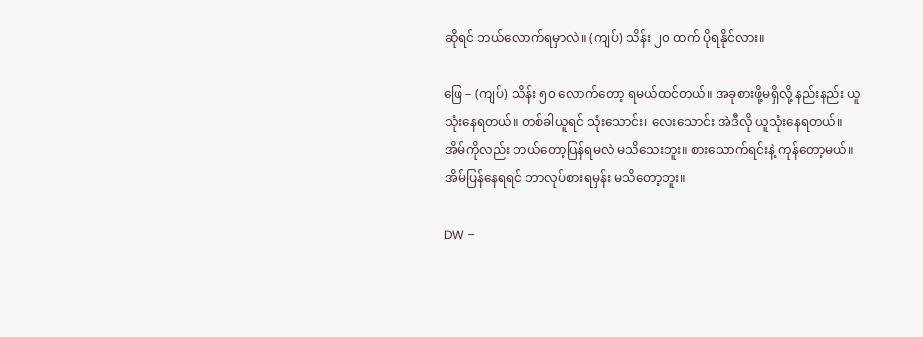ဆိုရင် ဘယ်လောက်ရမှာလဲ။ (ကျပ်) သိန်း ၂၀ ထက် ပိုရနိုင်လား။

ဖြေ – (ကျပ်) သိန်း ၅၀ လောက်တော့ ရမယ်ထင်တယ်။ အခုစားဖို့မရှိလို့ နည်းနည်း ယူသုံးနေရတယ်။ တစ်ခါယူရင် သုံးသောင်း၊ လေးသောင်း အဲဒီလို ယူသုံးနေရတယ်။ အိမ်ကိုလည်း ဘယ်တော့ပြန်ရမလဲ မသိသေးဘူး။ စားသောက်ရင်းနဲ့ ကုန်တော့မယ်။ အိမ်ပြန်နေရရင် ဘာလုပ်စားရမှန်း မသိတော့ဘူး။

DW –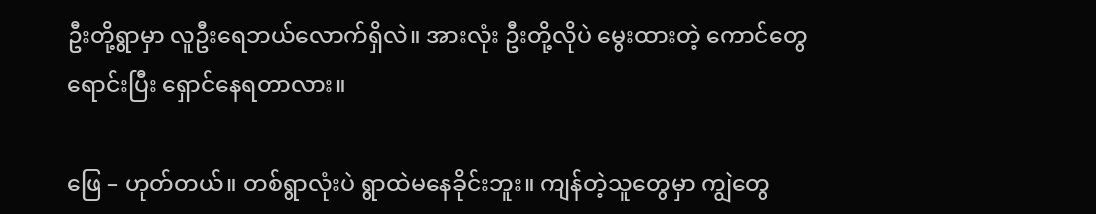ဦးတို့ရွာမှာ လူဦးရေဘယ်လောက်ရှိလဲ။ အားလုံး ဦးတို့လိုပဲ မွေးထားတဲ့ ကောင်တွေရောင်းပြီး ‌ရှောင်နေရတာလား။

ဖြေ – ဟုတ်တယ်။ တစ်ရွာလုံးပဲ ရွာထဲမနေခိုင်းဘူး။ ကျန်တဲ့သူတွေမှာ ကျွဲတွေ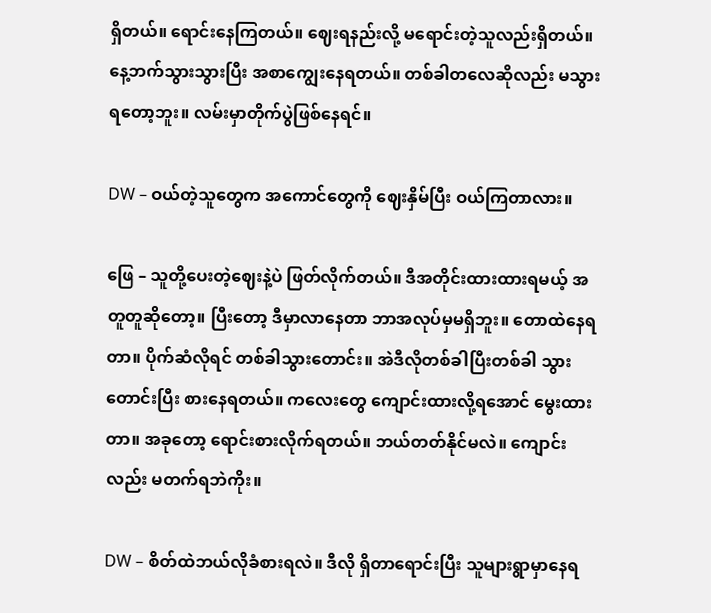ရှိတယ်။ ရောင်းနေကြတယ်။ ဈေးရနည်းလို့ မရောင်းတဲ့သူလည်းရှိတယ်။ နေ့ဘက်သွားသွားပြီး အစာကျွေးနေရတယ်။ တစ်ခါတလေဆိုလည်း မသွားရတော့ဘူး။ လမ်းမှာတိုက်ပွဲဖြစ်နေရင်။

DW – ဝယ်တဲ့သူတွေက အကောင်တွေကို ဈေးနှိမ်ပြီး ဝယ်ကြတာလား။

ဖြေ – သူတို့ပေးတဲ့ဈေးနဲ့ပဲ ဖြတ်လိုက်တယ်။ ဒီအတိုင်းထားထားရမယ့် အတူတူဆိုတော့။ ပြီးတော့ ဒီမှာလာနေတာ ဘာအလုပ်မှမရှိဘူး။ တောထဲနေရတာ။ ပိုက်ဆံလိုရင် တစ်ခါသွားတောင်း။ အဲဒီလိုတစ်ခါပြီးတစ်ခါ သွားတောင်းပြီး စားနေရတယ်။ ကလေးတွေ ကျောင်းထားလို့ရအောင် မွေးထားတာ။ အခုတော့ ရောင်းစားလိုက်ရတယ်။ ဘယ်တတ်နိုင်မလဲ။ ကျောင်းလည်း မတက်ရဘဲကိုး။

DW – စိတ်ထဲဘယ်လိုခံစားရလဲ။ ဒီလို ရှိတာရောင်းပြီး သူများရွာမှာနေရ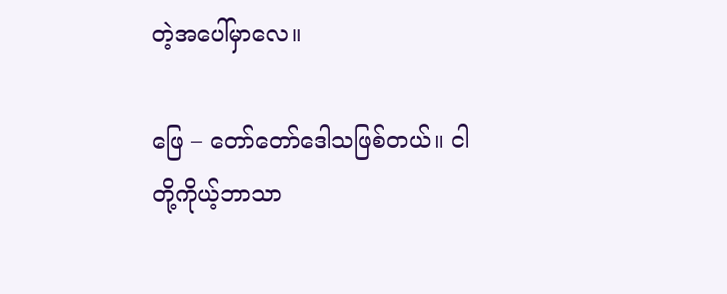တဲ့အပေါ်မှာလေ။

ဖြေ – တော်တော်ဒေါသဖြစ်တယ်။ ငါတို့ကိုယ့်ဘာသာ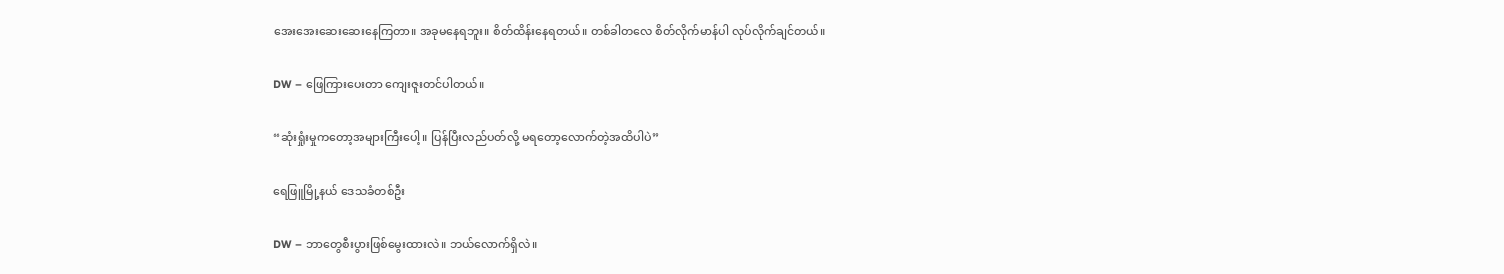အေးအေးဆေးဆေးနေကြတာ။ အခုမနေရဘူး။ စိတ်ထိန်းနေရတယ်။ တစ်ခါတလေ စိတ်လိုက်မာန်ပါ လုပ်လိုက်ချင်တယ်။

DW – ဖြေကြားပေးတာ ကျေးဇူးတင်ပါတယ်။

“ဆုံးရှုံးမှုကတော့အများကြီးပေါ့။ ပြန်ပြီးလည်ပတ်လို့ မရတော့လောက်တဲ့အထိပါပဲ”

ရေဖြူမြို့နယ် ဒေသခံတစ်ဦး

DW – ဘာတွေစီးပွားဖြစ်မွေးထားလဲ။ ဘယ်လောက်ရှိလဲ။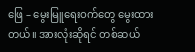ဖြေ – မွေးမြူရေးဝက်တွေ မွေးထားတယ်။ အားလုံးဆိုရင် တစ်ဆယ်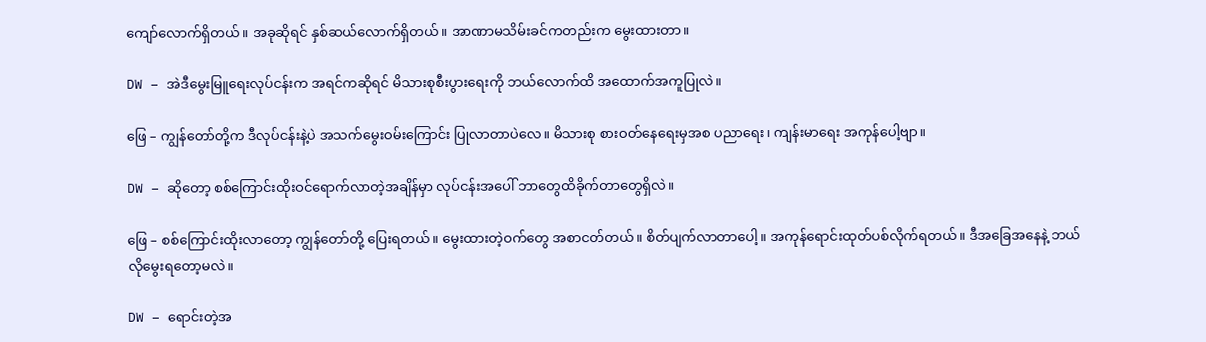ကျော်လောက်ရှိတယ်။ အခုဆိုရင် နှစ်ဆယ်လောက်ရှိတယ်။ အာဏာမသိမ်းခင်ကတည်းက ‌မွေးထားတာ။

DW – အဲဒီမွေးမြူရေးလုပ်ငန်းက အရင်ကဆိုရင် မိသားစုစီးပွားရေးကို ဘယ်လောက်ထိ အထောက်အကူပြုလဲ။

ဖြေ – ကျွန်တော်တို့က ဒီလုပ်ငန်းနဲ့ပဲ အသက်မွေးဝမ်းကြောင်း ပြုလာတာပဲလေ။ မိသားစု စားဝတ်နေရေးမှအစ ပညာရေး၊ ကျန်းမာရေး အကုန်ပေါ့ဗျာ။

DW – ဆိုတော့ စစ်ကြောင်းထိုးဝင်ရောက်လာတဲ့အချိန်မှာ လုပ်ငန်းအပေါ် ဘာတွေထိခိုက်တာတွေရှိလဲ။

ဖြေ – စစ်ကြောင်းထိုးလာတော့ ကျွန်တော်တို့ ပြေးရတယ်။ မွေးထားတဲ့ဝက်တွေ အစာငတ်တယ်။ စိတ်ပျက်လာတာပေါ့။ အကုန်ရောင်းထုတ်ပစ်လိုက်ရတယ်။ ဒီအခြေအနေနဲ့ ဘယ်လိုမွေးရတော့မလဲ။

DW – ရောင်းတဲ့အ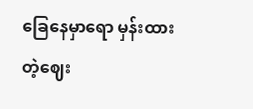ခြေနေမှာရော မှန်းထားတဲ့ဈေး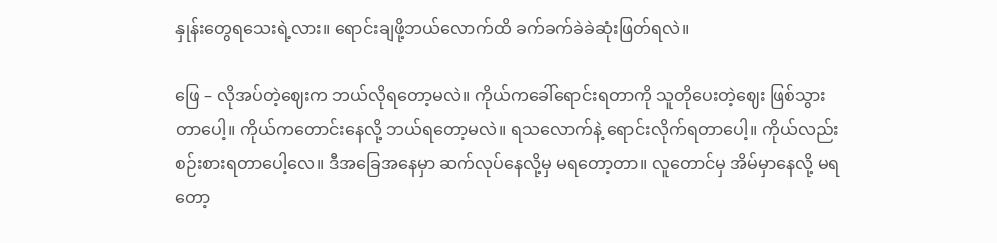နှုန်းတွေရသေးရဲ့လား။ ရောင်းချဖို့ဘယ်လောက်ထိ ခက်ခက်ခဲခဲဆုံးဖြတ်ရလဲ။

ဖြေ – လိုအပ်တဲ့ဈေးက ဘယ်လိုရတော့မလဲ။ ကိုယ်ကခေါ်ရောင်းရတာကို သူတိုပေးတဲ့ဈေး ဖြစ်သွားတာပေါ့။ ကိုယ်ကတောင်းနေလို့ ဘယ်ရတော့မလဲ။ ရသလောက်နဲ့ ရောင်းလိုက်ရတာပေါ့။ ကိုယ်လည်းစဉ်းစားရတာပေါ့လေ။ ဒီအခြေအနေမှာ ဆက်လုပ်နေလို့မှ မရတော့တာ။ လူတောင်မှ အိမ်မှာနေလို့ မရတော့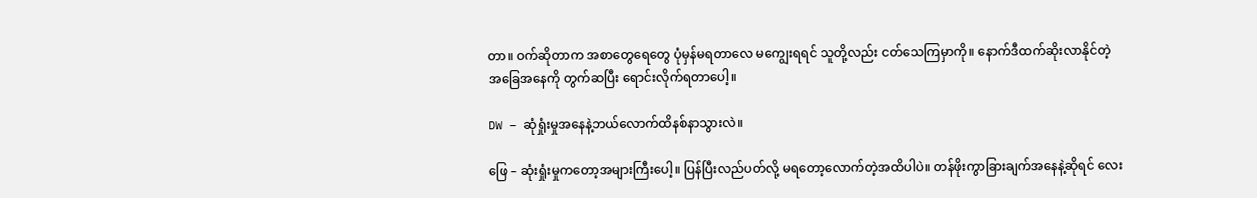တာ။ ဝက်ဆိုတာက အစာတွေရေတွေ ပုံမှန်မရတာလေ မကျွေးရရင် သူတို့လည်း ငတ်သေကြမှာကို။ နောက်ဒီထက်ဆိုးလာနိုင်တဲ့ အခြေအနေကို တွက်ဆပြီး ရောင်းလိုက်ရတာပေါ့။

DW – ဆုံရှုံးမှုအနေနဲ့ဘယ်လောက်ထိနစ်နာသွားလဲ။

ဖြေ – ဆုံးရှုံးမှုကတော့အများကြီးပေါ့။ ပြန်ပြီးလည်ပတ်လို့ မရတော့လောက်တဲ့အထိပါပဲ။ တန်ဖိုးကွာခြားချက်အနေနဲ့ဆိုရင် လေး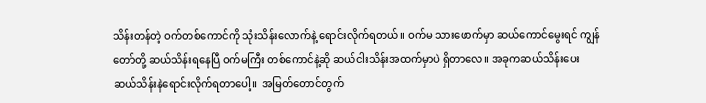သိန်းတန်တဲ့ ဝက်တစ်ကောင်ကို သုံးသိန်းလောက်နဲ့ ရောင်းလိုက်ရတယ်။ ဝက်မ သားဖောက်မှာ ဆယ်ကောင်မွေးရင် ကျွန်တော်တို့ ဆယ်သိန်းရနေပြီ ဝက်မကြီး တစ်ကောင်နဲ့ဆို ဆယ်ငါးသိန်းအထက်မှာပဲ ရှိတာလေ။ အခုကဆယ်သိန်းပေး ဆယ်သိန်းနဲရောင်းလိုက်ရတာပေါ့။  အမြတ်တောင်တွက်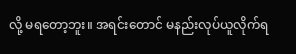လို့ မရတော့ဘူး။ အရင်းတောင် မနည်းလုပ်ယူလိုက်ရ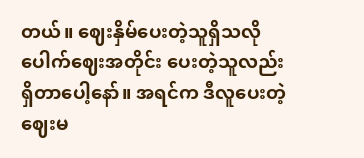တယ်။ ဈေးနှိမ်ပေးတဲ့သူရှိသလို ပေါက်ဈေးအတိုင်း ပေးတဲ့သူလည်း ရှိတာပေါ့နော်။ အရင်က ဒီလူပေးတဲ့ဈေးမ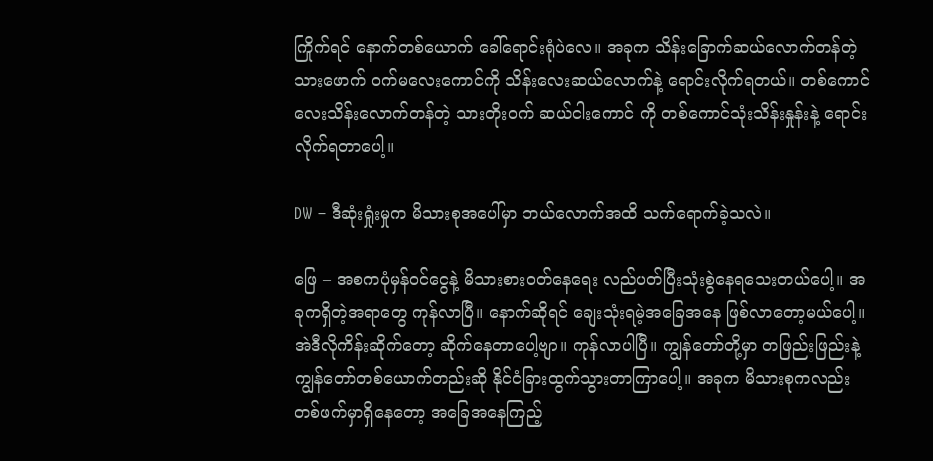ကြိုက်ရင် နောက်တစ်ယောက် ခေါ်ရောင်းရုံပဲလေ။ အခုက သိန်းခြောက်ဆယ်လောက်တန်တဲ့သားဖောက် ဝက်မလေးကောင်ကို သိန်းလေးဆယ်လောက်နဲ့ ရောင်းလိုက်ရတယ်။ တစ်ကောင်လေးသိန်းလောက်တန်တဲ့ သားတိုးဝက် ဆယ်ငါးကောင် ကို တစ်ကောင်သုံးသိန်းနှုန်းနဲ့ ရောင်းလိုက်ရတာပေါ့။

DW – ဒီဆုံးရှုံးမှုက မိသားစုအပေါ်မှာ ဘယ်လောက်အထိ သက်ရောက်ခဲ့သလဲ။

ဖြေ – အစကပုံမှန်ဝင်ငွေနဲ့ မိသားစားဝတ်နေရေး လည်ပတ်ပြီးသုံးစွဲနေရသေးတယ်ပေါ့။ အခုကရှိတဲ့အရာတွေ ကုန်လာပြီ။ နောက်ဆိုရင် ချေးသုံးရမဲ့အခြေအနေ ဖြစ်လာတော့မယ်ပေါ့။ အဲဒီလိုကိန်းဆိုက်တော့ ဆိုက်နေတာပေါ့ဗျာ။ ကုန်လာပါပြီ။ ကျွန်တော်တို့မှာ တဖြည်းဖြည်းနဲ့ ကျွန်တော်တစ်ယောက်တည်းဆို နိုင်ငံခြားထွက်သွားတာကြာပေါ့။ အခုက မိသားစုကလည်း တစ်ဖက်မှာရှိနေတော့ အခြေအနေကြည့်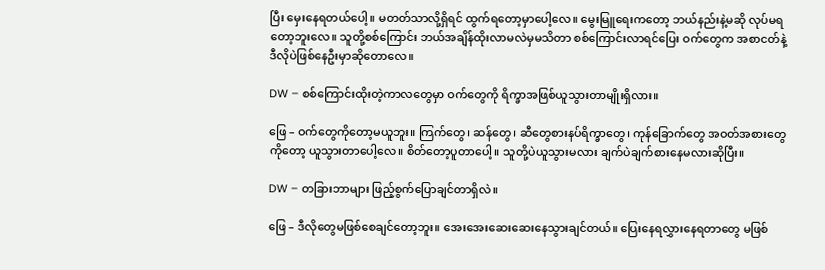ပြီး မှေးနေရတယ်ပေါ့။ မတတ်သာလို့ရှိရင် ထွက်ရတော့မှာပေါ့လေ။ မွေးမြူရေးကတော့ ဘယ်နည်းနဲ့မဆို လုပ်မရတော့ဘူးလေ။ သူတို့စစ်ကြောင်း ဘယ်အချိန်ထိုးလာမလဲမှမသိတာ စစ်ကြောင်းလာရင်ပြေး ဝက်တွေက အစာငတ်နဲ့ ဒီလိုပဲဖြစ်နေဦးမှာဆိုတောလေ။

DW – စစ်ကြောင်းထိုးတဲ့ကာလတွေမှာ ဝက်တွေကို ရိက္ခာအဖြစ်ယူသွားတာမျိုးရှိလား။

ဖြေ – ဝက်တွေကိုတော့မယူဘူး။ ကြက်တွေ၊ ဆန်တွေ၊ ဆီတွေစားနပ်ရိက္ခာတွေ၊ ကုန်ခြောက်တွေ အဝတ်အစားတွေကိုတော့ ယူသွားတာပေါ့လေ။ စိတ်တော့ပူတာပေါ့။ သူတို့ပဲယူသွားမလား ချက်ပဲချက်စားနေမလားဆိုပြီး။

DW – တခြားဘာများ ဖြည့်စွက်ပြောချင်တာရှိလဲ။

ဖြေ – ဒီလိုတွေမဖြစ်စေချင်တော့ဘူး။ အေးအေးဆေးဆေးနေသွားချင်တယ်။ ပြေးနေရလွှားနေရတာတွေ မဖြစ်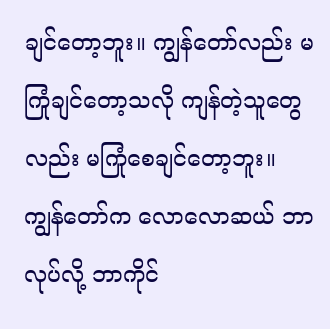ချင်တော့ဘူး။ ကျွန်တော်လည်း မကြုံချင်တော့သလို ကျန်တဲ့သူတွေလည်း မကြုံစေချင်တော့ဘူး။ ကျွန်တော်က လောလောဆယ် ဘာလုပ်လို့ ဘာကိုင်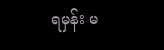ရမှန်း မ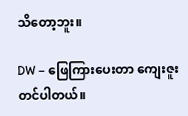သိတော့ဘူး။

DW – ဖြေကြားပေးတာ ကျေးဇူးတင်ပါတယ်။